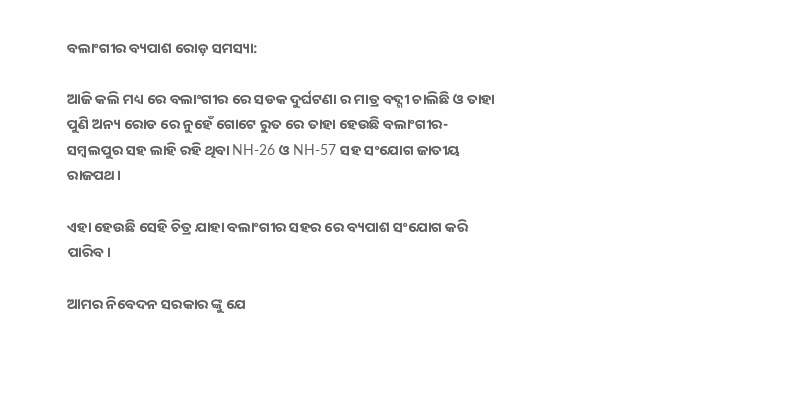ବଲାଂଗୀର ବ୍ୟପାଶ ରୋଡ଼ ସମସ୍ୟା:

ଆଜି କଲି ମଧ୍ୟ ରେ ବଲାଂଗୀର ରେ ସଡକ ଦୁର୍ଘଟଣା ର ମାତ୍ର ବଦ୍ଗୀ ଚାଲିଛି ଓ ତାହା ପୁଣି ଅନ୍ୟ ରୋଡ ରେ ନୁହେଁ ଗୋଟେ ରୁତ ରେ ତାହା ହେଉଛି ବଲାଂଗୀର-ସମ୍ବଲପୁର ସହ ଲାହି ରହି ଥିବା NH-26 ଓ NH-57 ସହ ସଂଯୋଗ ଜାତୀୟ ରାଜପଥ।

ଏହା ହେଉଛି ସେହି ଚିତ୍ର ଯାହା ବଲାଂଗୀର ସହର ରେ ବ୍ୟପାଶ ସଂଯୋଗ କରି ପାରିବ।

ଆମର ନିବେଦନ ସରକାର ଙ୍କୁ ଯେ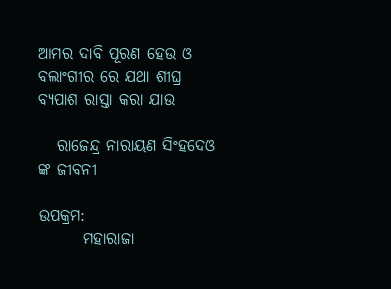ଆମର ଦାବି ପୂରଣ ହେଉ ଓ ବଲାଂଗୀର ରେ ଯଥା ଶୀଘ୍ର ବ୍ୟପାଶ ରାସ୍ତା କରା ଯାଉ

   ରାଜେନ୍ଦ୍ର ନାରାୟଣ ସିଂହଦେଓ ଙ୍କ ଜୀବନୀ

ଉପକ୍ରମ:
       ମହାରାଜା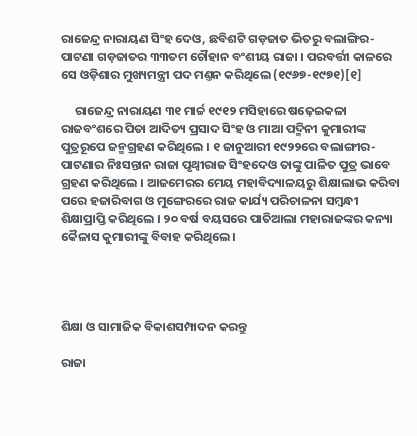ରାଜେନ୍ଦ୍ର ନାରାୟଣ ସିଂହ ଦେଓ, ଛବିଶଟି ଗଡ଼ଜାତ ଭିତରୁ ବଲାଙ୍ଗିର-ପାଟଣା ଗଡ଼ଜାତର ୩୩ତମ ଚୌହାନ ବଂଶୀୟ ରାଜା । ପରବର୍ତ୍ତୀ କାଳରେ ସେ ଓଡ଼ିଶାର ମୁଖ୍ୟମନ୍ତ୍ରୀ ପଦ ମଣ୍ତନ କରିଥିଲେ (୧୯୬୭-୧୯୭୧)[୧]

     ରାଜେନ୍ଦ୍ର ନାରାୟଣ ୩୧ ମାର୍ଚ୍ଚ ୧୯୧୨ ମସିହାରେ ଷଢ଼େଇକଳା ରାଜବଂଶରେ ପିତା ଆଦିତ୍ୟ ପ୍ରସାଦ ସିଂହ ଓ ମାଆ ପଦ୍ମିନୀ କୁମାରୀଙ୍କ ପୁତ୍ରରୂପେ ଜନ୍ମଗ୍ରହଣ କରିଥିଲେ । ୧ ଜାନୁଆରୀ ୧୯୨୨ରେ ବଲାଙ୍ଗୀର-ପାଟଣାର ନିଃସନ୍ତାନ ରାଜା ପୃଥ୍ୱୀରାଜ ସିଂହଦେଓ ତାଙ୍କୁ ପାଳିତ ପୁତ୍ର ଭାବେ ଗ୍ରହଣ କରିଥିଲେ । ଆଜମେରର ମେୟ ମହାବିଦ୍ୟାଳୟରୁ ଶିକ୍ଷାଲାଭ କରିବା ପରେ ହଜାରିବାଗ ଓ ମୁଙ୍ଗେରରେ ରାଜ କାର୍ଯ୍ୟ ପରିଚାଳନା ସମ୍ବନ୍ଧୀ ଶିକ୍ଷାପ୍ରାପ୍ତି କରିଥିଲେ । ୨୦ ବର୍ଷ ବୟସରେ ପାତିଆଲା ମହାରାଜଙ୍କର କନ୍ୟା କୈଳାସ କୁମାରୀଙ୍କୁ ବିବାହ କରିଥିଲେ ।




ଶିକ୍ଷା ଓ ସାମାଜିକ ବିକାଶସମ୍ପାଦନ କରନ୍ତୁ

ରାଜା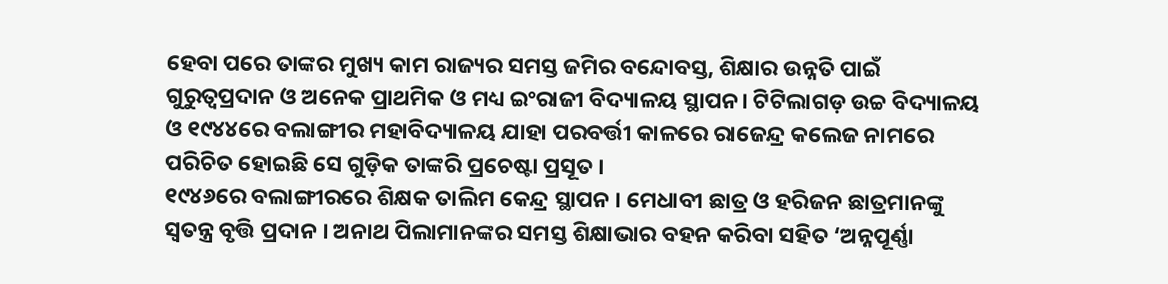ହେବା ପରେ ତାଙ୍କର ମୁଖ୍ୟ କାମ ରାଜ୍ୟର ସମସ୍ତ ଜମିର ବନ୍ଦୋବସ୍ତ, ଶିକ୍ଷାର ଉନ୍ନତି ପାଇଁ ଗୁରୁତ୍ୱପ୍ରଦାନ ଓ ଅନେକ ପ୍ରାଥମିକ ଓ ମଧ୍ୟ ଇଂରାଜୀ ବିଦ୍ୟାଳୟ ସ୍ଥାପନ। ଟିଟିଲାଗଡ଼ ଉଚ୍ଚ ବିଦ୍ୟାଳୟ ଓ ୧୯୪୪ରେ ବଲାଙ୍ଗୀର ମହାବିଦ୍ୟାଳୟ ଯାହା ପରବର୍ତ୍ତୀ କାଳରେ ରାଜେନ୍ଦ୍ର କଲେଜ ନାମରେ ପରିଚିତ ହୋଇଛି ସେ ଗୁଡ଼ିକ ତାଙ୍କରି ପ୍ରଚେଷ୍ଟା ପ୍ରସୂତ ।
୧୯୪୬ରେ ବଲାଙ୍ଗୀରରେ ଶିକ୍ଷକ ତାଲିମ କେନ୍ଦ୍ର ସ୍ଥାପନ । ମେଧାବୀ ଛାତ୍ର ଓ ହରିଜନ ଛାତ୍ରମାନଙ୍କୁ ସ୍ୱତନ୍ତ୍ର ବୃତ୍ତି ପ୍ରଦାନ । ଅନାଥ ପିଲାମାନଙ୍କର ସମସ୍ତ ଶିକ୍ଷାଭାର ବହନ କରିବା ସହିତ ‘ଅନ୍ନପୂର୍ଣ୍ଣା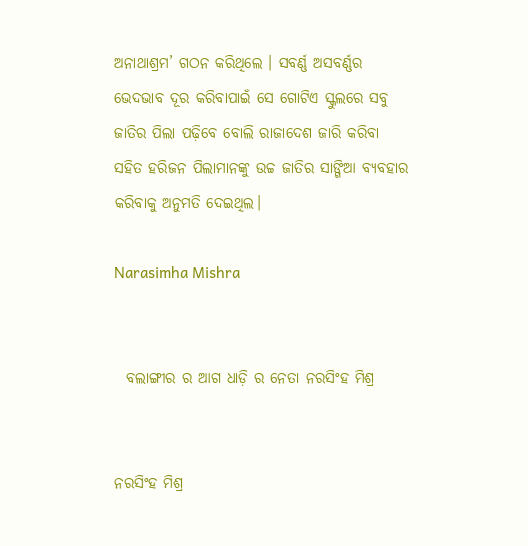ଅନାଥାଶ୍ରମ’ ଗଠନ କରିଥିଲେ । ସବର୍ଣ୍ଣ ଅସବର୍ଣ୍ଣର ଭେଦଭାବ ଦୂର କରିବାପାଇଁ ସେ ଗୋଟିଏ ସ୍କୁଲରେ ସବୁ ଜାତିର ପିଲା ପଢ଼ିବେ ବୋଲି ରାଜାଦେଶ ଜାରି କରିବା ସହିତ ହରିଜନ ପିଲାମାନଙ୍କୁ ଉଚ୍ଚ ଜାତିର ସାଙ୍ଗିଆ ବ୍ୟବହାର କରିବାକୁ ଅନୁମତି ଦେଇଥିଲ।

Narasimha Mishra


  ବଲାଙ୍ଗୀର ର ଆଗ ଧାଡ଼ି ର ନେତା ନରସିଂହ ମିଶ୍ର


ନରସିଂହ ମିଶ୍ର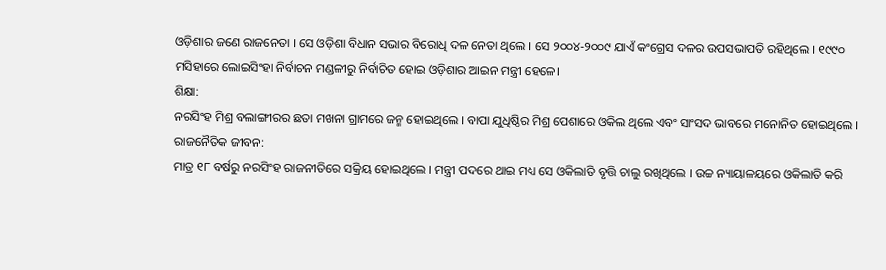ଓଡ଼ିଶାର ଜଣେ ରାଜନେତା । ସେ ଓଡ଼ିଶା ବିଧାନ ସଭାର ବିରୋଧି ଦଳ ନେତା ଥିଲେ । ସେ ୨୦୦୪-୨୦୦୯ ଯାଏଁ କଂଗ୍ରେସ ଦଳର ଉପସଭାପତି ରହିଥିଲେ । ୧୯୯୦ ମସିହାରେ ଲୋଇସିଂହା ନିର୍ବାଚନ ମଣ୍ଡଳୀରୁ ନିର୍ବାଚିତ ହୋଇ ଓଡ଼ିଶାର ଆଇନ ମନ୍ତ୍ରୀ ହେଳେ।
ଶିକ୍ଷା:
ନରସିଂହ ମିଶ୍ର ବଲାଙ୍ଗୀରର ଛତା ମଖନା ଗ୍ରାମରେ ଜନ୍ମ ହୋଇଥିଲେ । ବାପା ଯୁଧିଷ୍ଠିର ମିଶ୍ର ପେଶାରେ ଓକିଲ ଥିଲେ ଏବଂ ସାଂସଦ ଭାବରେ ମନୋନିତ ହୋଇଥିଲେ ।
ରାଜନୈତିକ ଜୀବନ:
ମାତ୍ର ୧୮ ବର୍ଷରୁ ନରସିଂହ ରାଜନୀତିରେ ସକ୍ରିୟ ହୋଇଥିଲେ । ମନ୍ତ୍ରୀ ପଦରେ ଥାଇ ମଧ୍ୟ ସେ ଓକିଲାତି ବୃତ୍ତି ଚାଲୁ ରଖିଥିଲେ । ଉଚ୍ଚ ନ୍ୟାୟାଳୟରେ ଓକିଲାତି କରି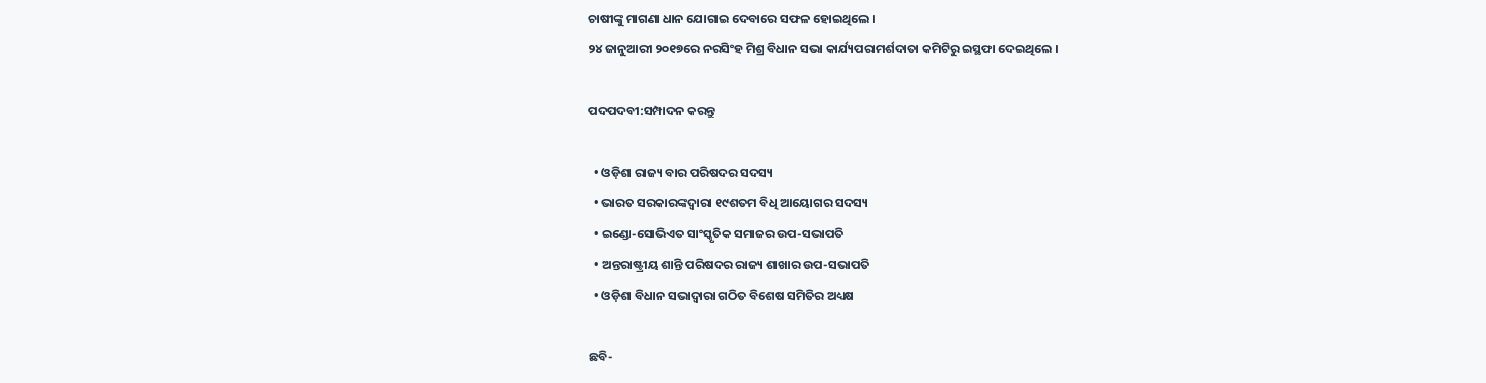ଚାଷୀଙ୍କୁ ମାଗଣା ଧାନ ଯୋଗାଇ ଦେବାରେ ସଫଳ ହୋଇଥିଲେ ।
୨୪ ଜାନୁଆରୀ ୨୦୧୭ରେ ନରସିଂହ ମିଶ୍ର ବିଧାନ ସଭା କାର୍ଯ୍ୟପରାମର୍ଶଦାତା କମିଟିରୁ ଇସ୍ଥଫା ଦେଇଥିଲେ ।

ପଦପଦବୀ:ସମ୍ପାଦନ କରନ୍ତୁ

  • ଓଡ଼ିଶା ରାଜ୍ୟ ବାର ପରିଷଦର ସଦସ୍ୟ
  • ଭାରତ ସରକାରଙ୍କଦ୍ଵାରା ୧୯ଶତମ ବିଧି ଆୟୋଗର ସଦସ୍ୟ
  • ଇଣ୍ଡୋ-ସୋଭିଏତ ସାଂସ୍କୃତିକ ସମାଜର ଉପ-ସଭାପତି
  • ଅନ୍ତରାଷ୍ଟ୍ରୀୟ ଶାନ୍ତି ପରିଷଦର ରାଜ୍ୟ ଶାଖାର ଉପ-ସଭାପତି
  • ଓଡ଼ିଶା ବିଧାନ ସଭାଦ୍ଵାରା ଗଠିତ ବିଶେଷ ସମିତିର ଅଧ୍ୟକ୍ଷ

ଛବି-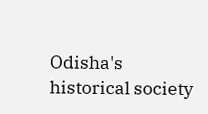Odisha's historical society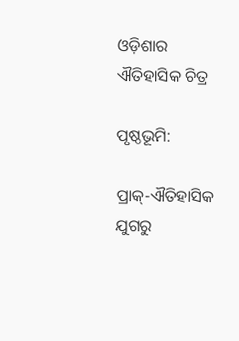ଓଡ଼ିଶାର ଐତିହାସିକ ଚିତ୍ର

ପୃଷ୍ଠଭୂମି:

ପ୍ରାକ୍-ଐତିହାସିକ ଯୁଗରୁ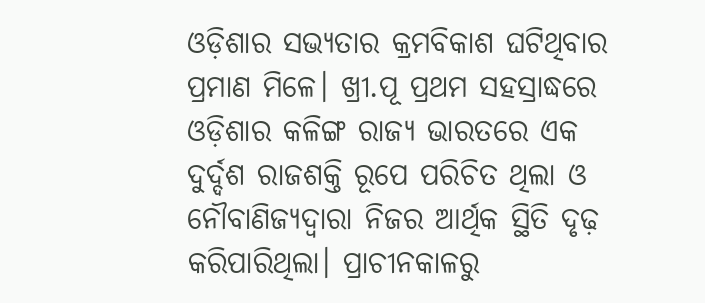ଓଡ଼ିଶାର ସଭ୍ୟତାର କ୍ରମବିକାଶ ଘଟିଥିବାର ପ୍ରମାଣ ମିଳେ। ଖ୍ରୀ.ପୂ ପ୍ରଥମ ସହସ୍ରାଦ୍ଧରେ ଓଡ଼ିଶାର କଳିଙ୍ଗ ରାଜ୍ୟ ଭାରତରେ ଏକ ଦୁର୍ଦ୍ଦଶ ରାଜଶକ୍ତି ରୂପେ ପରିଚିତ ଥିଲା ଓ ନୌବାଣିଜ୍ୟଦ୍ଵାରା ନିଜର ଆର୍ଥିକ ସ୍ଥିତି ଦୃଢ଼ କରିପାରିଥିଲା। ପ୍ରାଚୀନକାଳରୁ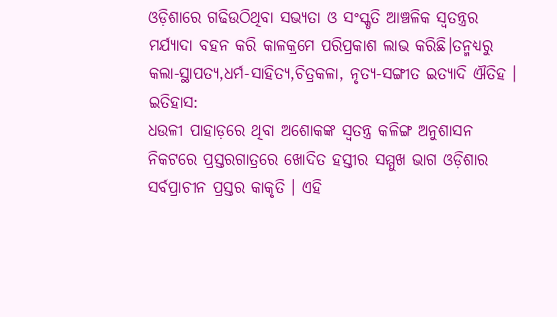ଓଡ଼ିଶାରେ ଗଢିଉଠିଥିବା ସଭ୍ୟତା ଓ ସଂସ୍କୃତି ଆଞ୍ଚଳିକ ସ୍ୱତନ୍ତ୍ରର ମର୍ଯ୍ୟାଦା ବହନ କରି କାଳକ୍ରମେ ପରିପ୍ରକାଶ ଲାଭ କରିଛି।ତନ୍ମଧ୍ୟରୁ କଲା-ସ୍ଥାପତ୍ୟ,ଧର୍ମ-ସାହିତ୍ୟ,ଚିତ୍ରକଳା, ନୃତ୍ୟ-ସଙ୍ଗୀତ ଇତ୍ୟାଦି ଐତିହ ।
ଇତିହାସ:
ଧଉଳୀ ପାହାଡ଼ରେ ଥିବା ଅଶୋକଙ୍କ ସ୍ଵତନ୍ତ୍ର କଳିଙ୍ଗ ଅନୁଶାସନ ନିକଟରେ ପ୍ରସ୍ତରଗାତ୍ରରେ ଖୋଦିତ ହସ୍ତୀର ସମ୍ମୁଖ ଭାଗ ଓଡ଼ିଶାର ସର୍ବପ୍ରାଚୀନ ପ୍ରସ୍ତର କାକୃତି । ଏହି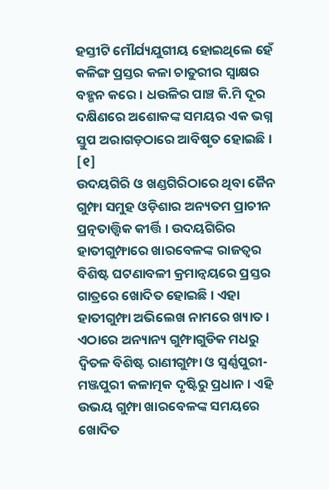ହସ୍ତୀଟି ମୌର୍ଯ୍ୟଯୁଗୀୟ ହୋଇଥିଲେ ହେଁ କଳିଙ୍ଗ ପ୍ରସ୍ତର କଳା ଚାତୁରୀର ସ୍ଵାକ୍ଷର ବହ୍ଗନ କରେ । ଧଉଳିର ପାଞ୍ଚ କି.ମି ଦୂର ଦକ୍ଷିଣରେ ଅଶୋକଙ୍କ ସମୟର ଏକ ଭଗ୍ନ ସ୍ତୁପ ଅରାଗଡ଼ଠାରେ ଆବିଷୃତ ହୋଇଛି । [୧]
ଉଦୟଗିରି ଓ ଖଣ୍ଡଗିରିଠାରେ ଥିବା ଜୈନ ଗୁମ୍ଫା ସମୁହ ଓଡ଼ିଶାର ଅନ୍ୟତମ ପ୍ରାଚୀନ ପ୍ରତ୍ନତାତ୍ତ୍ଵିକ କୀର୍ତ୍ତି । ଉଦୟଗିରିର ହାତୀଗୁମ୍ଫାରେ ଖାରବେଳଙ୍କ ରାଜତ୍ଵର ବିଶିଷ୍ଟ ଘଟଣାବଳୀ କ୍ରମାନ୍ଵୟରେ ପ୍ରସ୍ତର ଗାତ୍ରରେ ଖୋଦିତ ହୋଇଛି । ଏହା ହାତୀଗୁମ୍ଫା ଅଭିଲେଖ ନାମରେ ଖ୍ୟାତ । ଏଠାରେ ଅନ୍ୟାନ୍ୟ ଗୁମ୍ଫାଗୁଡିକ ମଧରୁ ଦ୍ଵିତଳ ବିଶିଷ୍ଟ ରାଣୀଗୁମ୍ଫା ଓ ସ୍ଵର୍ଣ୍ଣପୁରୀ-ମଞ୍ଜପୁରୀ କଳାତ୍ମକ ଦୃଷ୍ଟିରୁ ପ୍ରଧାନ । ଏହି ଉଭୟ ଗୁମ୍ଫା ଖାରବେଳଙ୍କ ସମୟରେ ଖୋଦିତ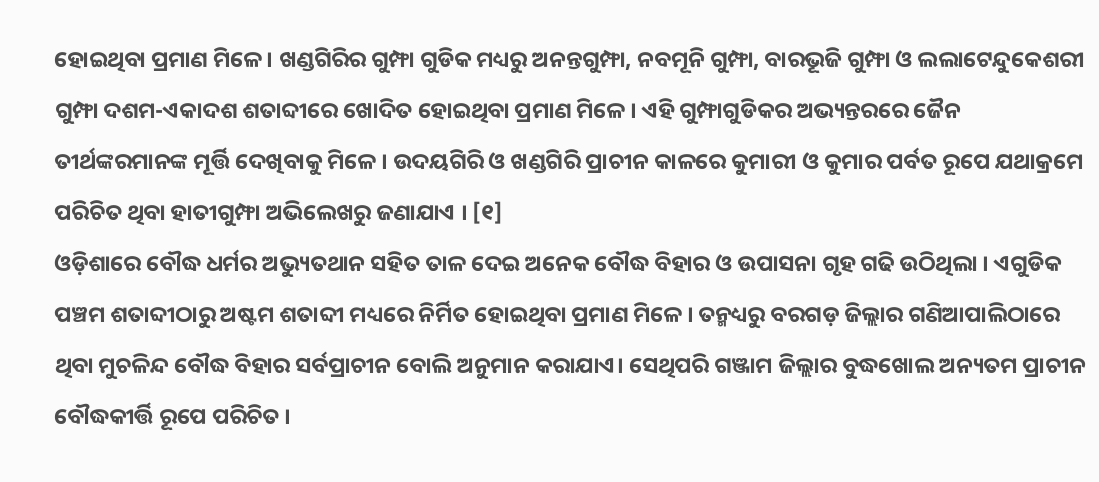ହୋଇଥିବା ପ୍ରମାଣ ମିଳେ । ଖଣ୍ଡଗିରିର ଗୁମ୍ଫା ଗୁଡିକ ମଧ୍ୟରୁ ଅନନ୍ତଗୁମ୍ଫା, ନବମୂନି ଗୁମ୍ଫା, ବାରଭୂଜି ଗୁମ୍ଫା ଓ ଲଲାଟେନ୍ଦୁକେଶରୀ ଗୁମ୍ଫା ଦଶମ-ଏକାଦଶ ଶତାବ୍ଦୀରେ ଖୋଦିତ ହୋଇଥିବା ପ୍ରମାଣ ମିଳେ । ଏହି ଗୁମ୍ଫାଗୁଡିକର ଅଭ୍ୟନ୍ତରରେ ଜୈନ ତୀର୍ଥଙ୍କରମାନଙ୍କ ମୂର୍ତ୍ତି ଦେଖିବାକୁ ମିଳେ । ଉଦୟଗିରି ଓ ଖଣ୍ଡଗିରି ପ୍ରାଚୀନ କାଳରେ କୁମାରୀ ଓ କୁମାର ପର୍ବତ ରୂପେ ଯଥାକ୍ରମେ ପରିଚିତ ଥିବା ହାତୀଗୁମ୍ଫା ଅଭିଲେଖରୁ ଜଣାଯାଏ । [୧]
ଓଡ଼ିଶାରେ ବୌଦ୍ଧ ଧର୍ମର ଅଭ୍ୟୁତଥାନ ସହିତ ତାଳ ଦେଇ ଅନେକ ବୌଦ୍ଧ ବିହାର ଓ ଉପାସନା ଗୃହ ଗଢି ଉଠିଥିଲା । ଏଗୁଡିକ ପଞ୍ଚମ ଶତାବ୍ଦୀଠାରୁ ଅଷ୍ଟମ ଶତାବ୍ଦୀ ମଧ୍ୟରେ ନିର୍ମିତ ହୋଇଥିବା ପ୍ରମାଣ ମିଳେ । ତନ୍ମଧ୍ୟରୁ ବରଗଡ଼ ଜିଲ୍ଲାର ଗଣିଆପାଲିଠାରେ ଥିବା ମୁଚଳିନ୍ଦ ବୌଦ୍ଧ ବିହାର ସର୍ବପ୍ରାଚୀନ ବୋଲି ଅନୁମାନ କରାଯାଏ। ସେଥିପରି ଗଞ୍ଜାମ ଜିଲ୍ଲାର ବୁଦ୍ଧଖୋଲ ଅନ୍ୟତମ ପ୍ରାଚୀନ ବୌଦ୍ଧକୀର୍ତ୍ତି ରୂପେ ପରିଚିତ ।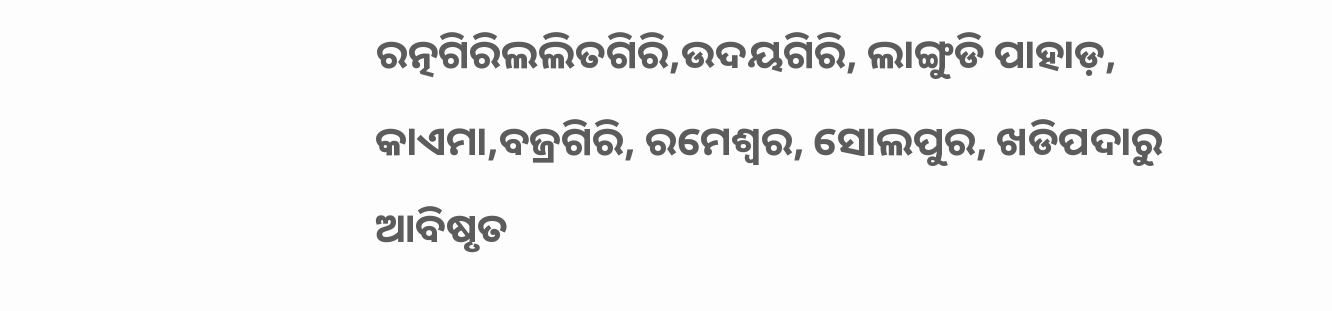ରତ୍ନଗିରିଲଲିତଗିରି,ଉଦୟଗିରି, ଲାଙ୍ଗୁଡି ପାହାଡ଼, କାଏମା,ବଜ୍ରଗିରି, ରମେଶ୍ଵର, ସୋଲପୁର, ଖଡିପଦାରୁ ଆବିଷୃତ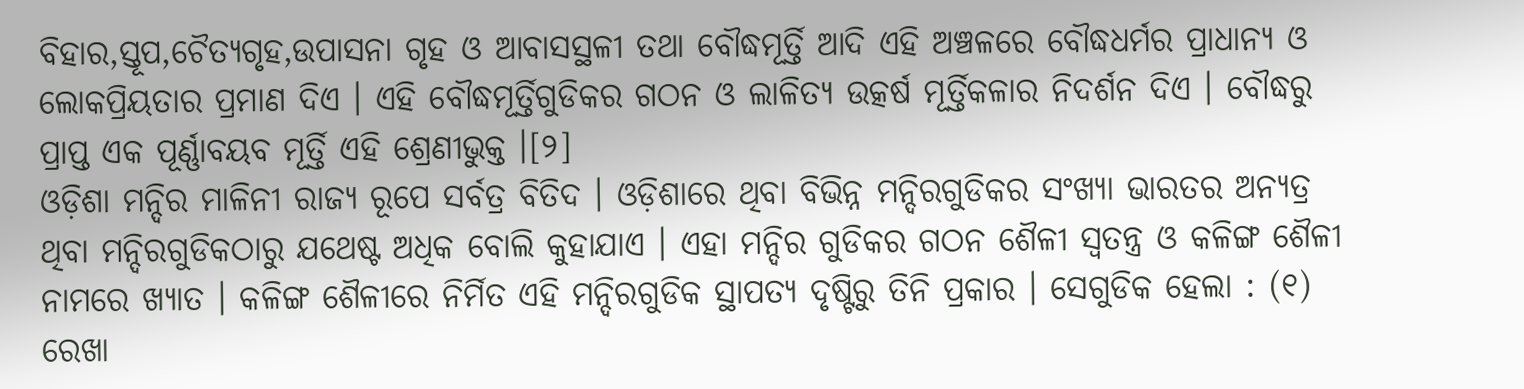ବିହାର,ସ୍ତୂପ,ଚୈତ୍ୟଗୃହ,ଉପାସନା ଗୃହ ଓ ଆବାସସ୍ଥଳୀ ତଥା ବୌଦ୍ଧମୂର୍ତ୍ତି ଆଦି ଏହି ଅଞ୍ଚଳରେ ବୌଦ୍ଧଧର୍ମର ପ୍ରାଧାନ୍ୟ ଓ ଲୋକପ୍ରିୟତାର ପ୍ରମାଣ ଦିଏ । ଏହି ବୌଦ୍ଧମୂର୍ତ୍ତିଗୁଡିକର ଗଠନ ଓ ଲାଳିତ୍ୟ ଉତ୍କର୍ଷ ମୂର୍ତ୍ତିକଳାର ନିଦର୍ଶନ ଦିଏ । ବୌଦ୍ଧରୁ ପ୍ରାପ୍ତ ଏକ ପୂର୍ଣ୍ଣାବୟବ ମୂର୍ତ୍ତି ଏହି ଶ୍ରେଣୀଭୁକ୍ତ ।[୨]
ଓଡ଼ିଶା ମନ୍ଦିର ମାଳିନୀ ରାଜ୍ୟ ରୂପେ ସର୍ବତ୍ର ବିତିଦ । ଓଡ଼ିଶାରେ ଥିବା ବିଭିନ୍ନ ମନ୍ଦିରଗୁଡିକର ସଂଖ୍ୟା ଭାରତର ଅନ୍ୟତ୍ର ଥିବା ମନ୍ଦିରଗୁଡିକଠାରୁ ଯଥେଷ୍ଟ ଅଧିକ ବୋଲି କୁହାଯାଏ । ଏହା ମନ୍ଦିର ଗୁଡିକର ଗଠନ ଶୈଳୀ ସ୍ଵତନ୍ତ୍ର ଓ କଳିଙ୍ଗ ଶୈଳୀ ନାମରେ ଖ୍ୟାତ । କଳିଙ୍ଗ ଶୈଳୀରେ ନିର୍ମିତ ଏହି ମନ୍ଦିରଗୁଡିକ ସ୍ଥାପତ୍ୟ ଦୃଷ୍ଟିରୁ ତିନି ପ୍ରକାର । ସେଗୁଡିକ ହେଲା : (୧) ରେଖା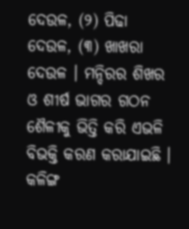ଦେଉଳ, (୨) ପିଢା ଦେଉଳ, (୩) ଖାଖରା ଦେଉଳ । ମନ୍ଦିରର ଶିଖର ଓ ଶୀର୍ଷ ଭାଗର ଗଠନ ଶୈଳୀକୁ ଭିତ୍ତି କରି ଏଭଳି ବିଭକ୍ତି କରଣ କରାଯାଇଛି । କଳିଙ୍ଗ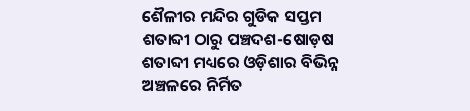ଶୈଳୀର ମନ୍ଦିର ଗୁଡିକ ସପ୍ତମ ଶତାବ୍ଦୀ ଠାରୁ ପଞ୍ଚଦଶ-ଷୋଡ଼ଷ ଶତାବ୍ଦୀ ମଧ୍ୟରେ ଓଡ଼ିଶାର ବିଭିନ୍ନ ଅଞ୍ଚଳରେ ନିର୍ମିତ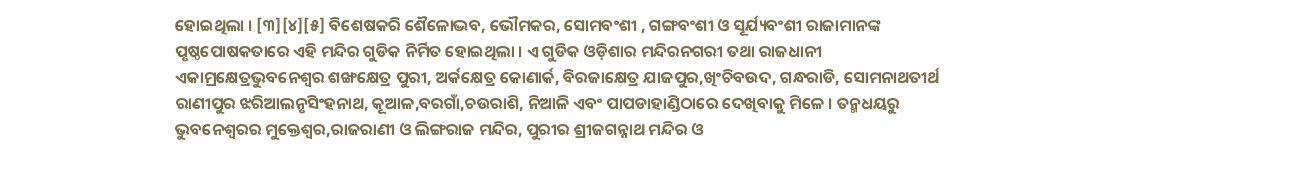ହୋଇଥିଲା । [୩][୪][୫] ବିଶେଷକରି ଶୈଳୋଦ୍ଭବ, ଭୌମକର, ସୋମବଂଶୀ , ଗଙ୍ଗବଂଶୀ ଓ ସୂର୍ଯ୍ୟବଂଶୀ ରାଜାମାନଙ୍କ ପୃଷ୍ଠପୋଷକତାରେ ଏହି ମନ୍ଦିର ଗୁଡିକ ନିର୍ମିତ ହୋଇଥିଲା । ଏ ଗୁଡିକ ଓଡ଼ିଶାର ମନ୍ଦିରନଗରୀ ତଥା ରାଜଧାନୀ ଏକାମ୍ରକ୍ଷେତ୍ରଭୁବନେଶ୍ଵର ଶଙ୍ଖକ୍ଷେତ୍ର ପୁରୀ, ଅର୍କକ୍ଷେତ୍ର କୋଣାର୍କ, ବିରଜାକ୍ଷେତ୍ର ଯାଜପୁର,ଖିଂଚିବଉଦ, ଗନ୍ଧରାଡି, ସୋମନାଥତୀର୍ଥ ରାଣୀପୁର ଝରିଆଲନୃସିଂହନାଥ, କୂଆଳ,ବରଗାଁ,ଚଉରାଶି, ନିଆଳି ଏବଂ ପାପଡାହାଣ୍ଡିଠାରେ ଦେଖିବାକୁ ମିଳେ । ତନ୍ମଧୟରୁ ଭୁବନେଶ୍ଵରର ମୁକ୍ତେଶ୍ଵର,ରାଜରାଣୀ ଓ ଲିଙ୍ଗରାଜ ମନ୍ଦିର, ପୁରୀର ଶ୍ରୀଜଗନ୍ନାଥ ମନ୍ଦିର ଓ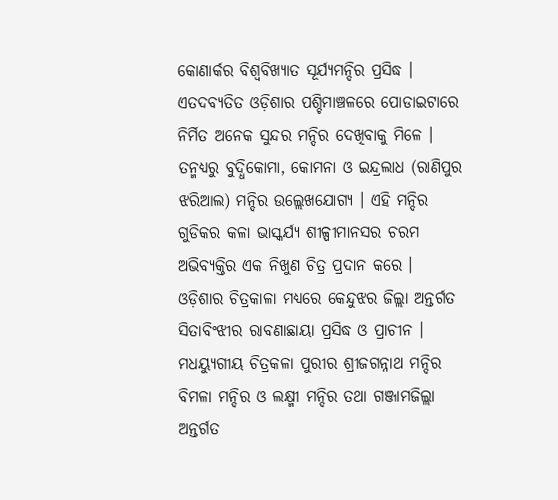କୋଣାର୍କର ବିଶ୍ଵବିଖ୍ୟାତ ସୂର୍ଯ୍ୟମନ୍ଦିର ପ୍ରସିଦ୍ଧ । ଏତଦବ୍ୟତିତ ଓଡ଼ିଶାର ପଶ୍ଚିମାଞ୍ଚଳରେ ପୋଡାଇଟାରେ ନିର୍ମିତ ଅନେକ ସୁନ୍ଦର ମନ୍ଦିର ଦେଖିବାକୁ ମିଳେ । ତନ୍ମଧ୍ୟରୁ ବୁଦ୍ଧିକୋମା, କୋମନା ଓ ଇନ୍ଦ୍ରଲାଧ (ରାଣିପୁର ଝରିଆଲ) ମନ୍ଦିର ଉଲ୍ଲେଖଯୋଗ୍ୟ । ଏହି ମନ୍ଦିର ଗୁଡିକର କଳା ଭାସ୍କର୍ଯ୍ୟ ଶୀଳ୍ପୀମାନସର ଚରମ ଅଭିବ୍ୟକ୍ତିର ଏକ ନିଖୁଣ ଚିତ୍ର ପ୍ରଦାନ କରେ ।
ଓଡ଼ିଶାର ଚିତ୍ରକାଳା ମଧ୍ୟରେ କେନ୍ଦୁଝର ଜିଲ୍ଲା ଅନ୍ତର୍ଗତ ସିତାବିଂଝୀର ରାବଣାଛାୟା ପ୍ରସିଦ୍ଧ ଓ ପ୍ରାଚୀନ । ମଧୟ୍ଯୁଗୀୟ ଚିତ୍ରକଳା ପୁରୀର ଶ୍ରୀଜଗନ୍ନାଥ ମନ୍ଦିର ବିମଳା ମନ୍ଦିର ଓ ଲକ୍ଷ୍ମୀ ମନ୍ଦିର ତଥା ଗଞ୍ଜାମଜିଲ୍ଲା ଅନ୍ତର୍ଗତ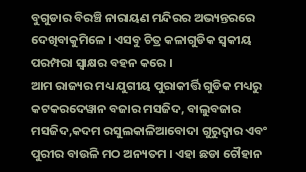ବୁଗୁଡାର ବିରଞ୍ଚି ନାରାୟଣ ମନ୍ଦିରର ଅଭ୍ୟନ୍ତରରେ ଦେଖିବାକୁମିଳେ । ଏସବୁ ଚିତ୍ର କଳାଗୁଡିକ ସ୍ଵକୀୟ ପରମ୍ପରା ସ୍ଵାକ୍ଷର ବହନ କରେ ।
ଆମ ରାଜ୍ୟର ମଧ୍ୟ ଯୁଗୀୟ ପୁରାକୀର୍ତ୍ତି ଗୁଡିକ ମଧ୍ୟରୁ କଟକରଦେୱାନ ବଜାର ମସଜିଦ, ବାଲୁବଜାର ମସଜିଦ,କଦମ ରସୁଲକାଳିଆବୋଦା ଗୁରୁଦ୍ଵାର ଏବଂ ପୁରୀର ବାଉଳି ମଠ ଅନ୍ୟତମ । ଏହା ଛଡା ଚୌହାନ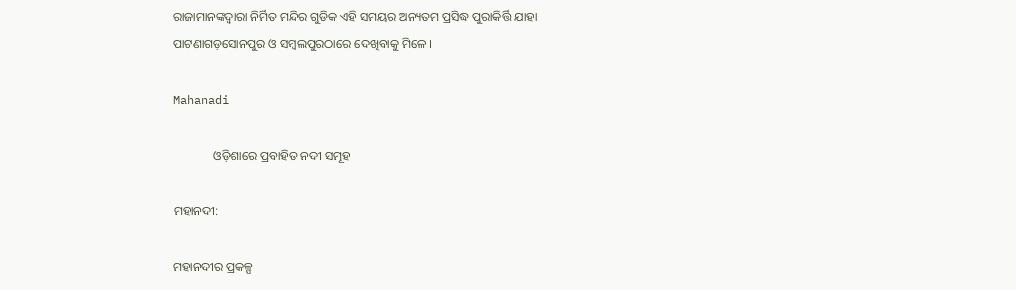ରାଜାମାନଙ୍କଦ୍ଵାରା ନିର୍ମିତ ମନ୍ଦିର ଗୁଡିକ ଏହି ସମୟର ଅନ୍ୟତମ ପ୍ରସିଦ୍ଧ ପୁରାକିର୍ତ୍ତି ଯାହା ପାଟଣାଗଡ଼ସୋନପୁର ଓ ସମ୍ବଲପୁରଠାରେ ଦେଖିବାକୁ ମିଳେ ।

Mahanadi

             ଓଡ଼ିଶାରେ ପ୍ରବାହିତ ନଦୀ ସମୂହ

ମହାନଦୀ:

ମହାନଦୀର ପ୍ରକଳ୍ପ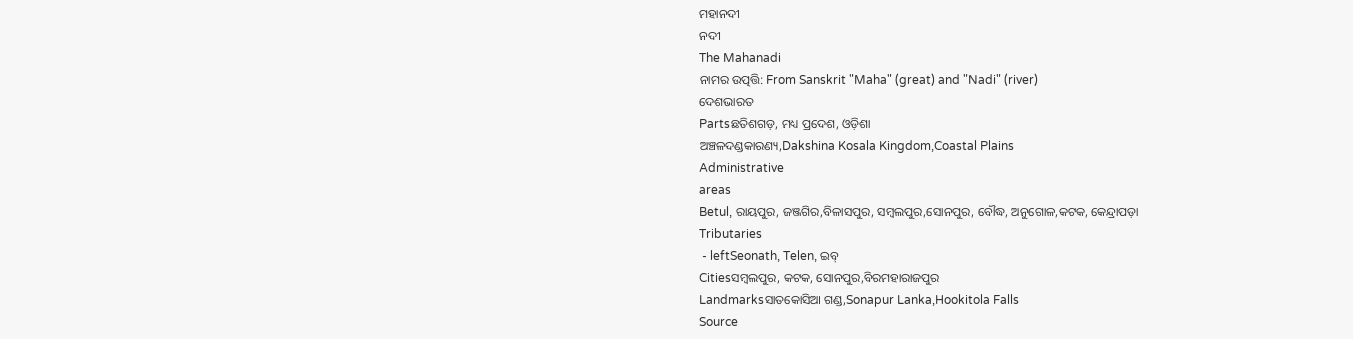ମହାନଦୀ
ନଦୀ
The Mahanadi
ନାମର ଉତ୍ପତ୍ତି: From Sanskrit "Maha" (great) and "Nadi" (river)
ଦେଶଭାରତ
Partsଛତିଶଗଡ଼, ମଧ୍ୟ ପ୍ରଦେଶ, ଓଡ଼ିଶା
ଅଞ୍ଚଳଦଣ୍ଡକାରଣ୍ୟ,Dakshina Kosala Kingdom,Coastal Plains
Administrative
areas
Betul, ରାୟପୁର, ଜଞ୍ଜଗିର,ବିଳାସପୁର, ସମ୍ବଲପୁର,ସୋନପୁର, ବୌଦ୍ଧ, ଅନୁଗୋଳ,କଟକ, କେନ୍ଦ୍ରାପଡ଼ା
Tributaries
 - leftSeonath, Telen, ଇବ୍
Citiesସମ୍ବଲପୁର, କଟକ, ସୋନପୁର,ବିରମହାରାଜପୁର
Landmarksସାତକୋସିଆ ଗଣ୍ଡ,Sonapur Lanka,Hookitola Falls
Source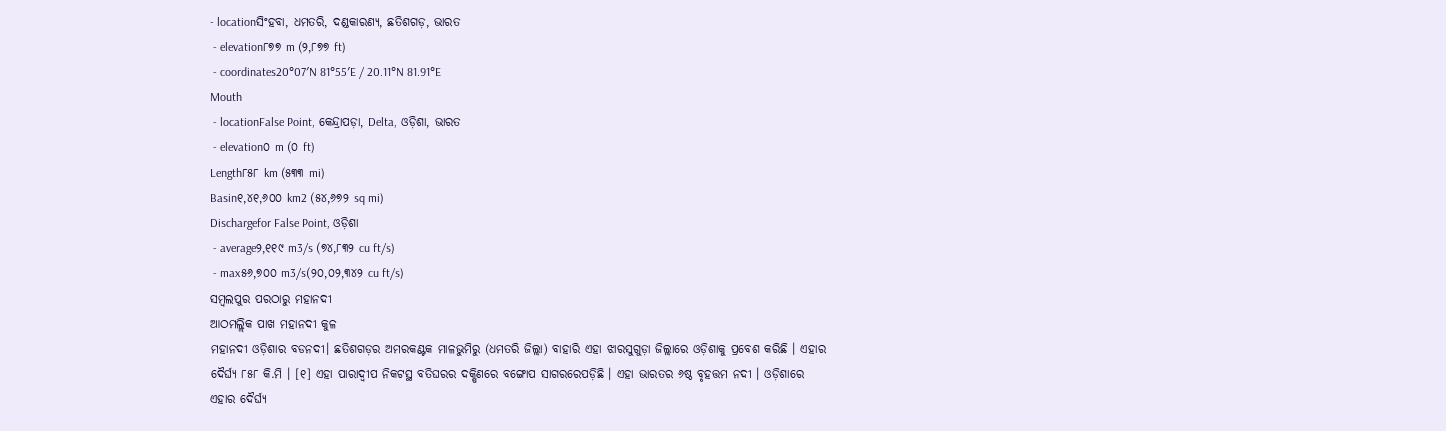- locationସିଂହବା, ଧମତରି, ଦଣ୍ଡକାରଣ୍ଯ, ଛତିଶଗଡ଼, ଭାରତ
 - elevation୮୭୭ m (୨,୮୭୭ ft)
 - coordinates20°07′N 81°55′E / 20.11°N 81.91°E
Mouth
 - locationFalse Point, କେନ୍ଦ୍ରାପଡ଼ା, Delta, ଓଡ଼ିଶା, ଭାରତ
 - elevation୦ m (୦ ft)
Length୮୫୮ km (୫୩୩ mi)
Basin୧,୪୧,୬୦୦ km2 (୫୪,୬୭୨ sq mi)
Dischargefor False Point, ଓଡ଼ିଶା
 - average୨,୧୧୯ m3/s (୭୪,୮୩୨ cu ft/s)
 - max୫୬,୭୦୦ m3/s(୨୦,୦୨,୩୪୨ cu ft/s)
ସମ୍ବଲପୁର ପରଠାରୁ ମହାନଦୀ
ଆଠମଲ୍ଲିକ ପାଖ ମହାନଦୀ କୁଳ
ମହାନଦୀ ଓଡ଼ିଶାର ବଡନଦୀ। ଛତିଶଗଡ଼ର ଅମରକଣ୍ଟକ ମାଳଭୁମିରୁ (ଧମତରି ଜିଲ୍ଲା) ବାହାରି ଏହା ଝାରସୁଗୁଡ଼ା ଜିଲ୍ଲାରେ ଓଡ଼ିଶାକୁ ପ୍ରବେଶ କରିଛି । ଏହାର ଦୈର୍ଘ୍ୟ ୮୫୮ କି.ମି । [୧] ଏହା ପାରାଦ୍ବୀପ ନିକଟସ୍ଥ ବତିଘରର ଦକ୍ଷିଣରେ ବଙ୍ଗୋପ ସାଗରରେପଡ଼ିଛି । ଏହା ଭାରତର ୬ଷ୍ଠ ବୃହତ୍ତମ ନଦୀ । ଓଡ଼ିଶାରେ ଏହାର ଦୈର୍ଘ୍ୟ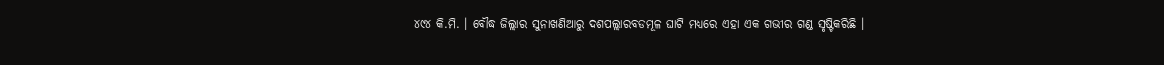୪୯୪ କି.ମି. । ବୌଦ୍ଧ ଜିଲ୍ଲାର ସୁନାଖଣିଆରୁ ଦଶପଲ୍ଲାରବଡମୂଳ ଘାଟି ମଧ୍ୟରେ ଏହା ଏକ ଗଭୀର ଗଣ୍ଡ ସୃଷ୍ଟିକରିଛି ।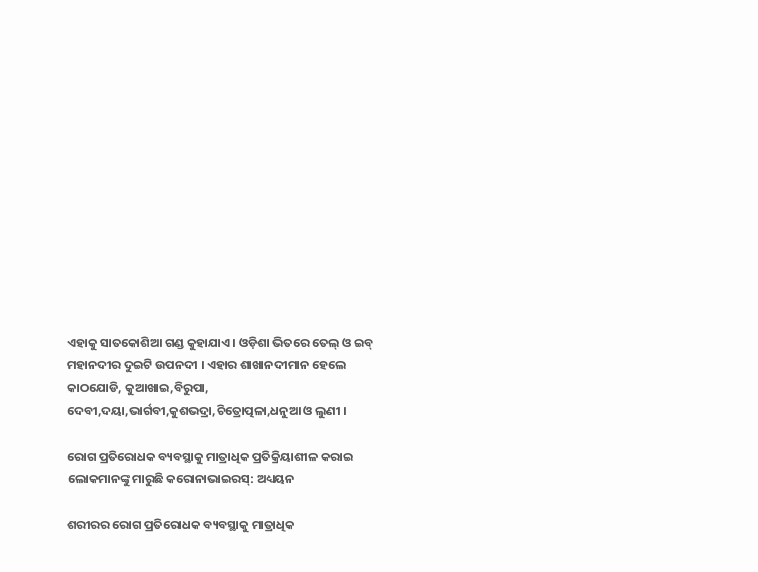ଏହାକୁ ସାତକୋଶିଆ ଗଣ୍ଡ କୁହାଯାଏ । ଓଡ଼ିଶା ଭିତରେ ତେଲ୍ ଓ ଇବ୍ ମହାନଦୀର ଦୁଇଟି ଉପନଦୀ । ଏହାର ଶାଖାନଦୀମାନ ହେଲେ କାଠଯୋଡି, କୁଆଖାଇ,ବିରୁପା, ଦେବୀ,ଦୟା,ଭାର୍ଗବୀ,କୁଶଭଦ୍ରା,ଚିତ୍ରୋତ୍ପଳା,ଧନୁଆ ଓ ଲୁଣୀ ।

ରୋଗ ପ୍ରତିରୋଧକ ବ୍ୟବସ୍ଥାକୁ ମାତ୍ରାଧିକ ପ୍ରତିକ୍ରିୟାଶୀଳ କରାଇ ଲୋକମାନଙ୍କୁ ମାରୁଛି କରୋନାଭାଇରସ୍: ଅଧ୍ୟୟନ

ଶରୀରର ରୋଗ ପ୍ରତିରୋଧକ ବ୍ୟବସ୍ଥାକୁ ମାତ୍ରାଧିକ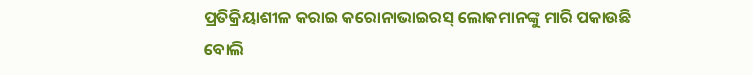ପ୍ରତିକ୍ରିୟାଶୀଳ କରାଇ କରୋନାଭାଇରସ୍ ଲୋକମାନଙ୍କୁ ମାରି ପକାଉଛି ବୋଲି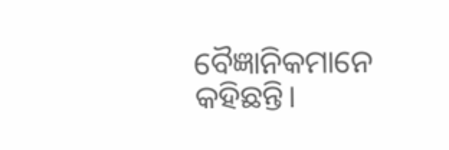ବୈଜ୍ଞାନିକମାନେ କହିଛନ୍ତି।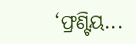‘ଫ୍ରଣ୍ଟିୟ...